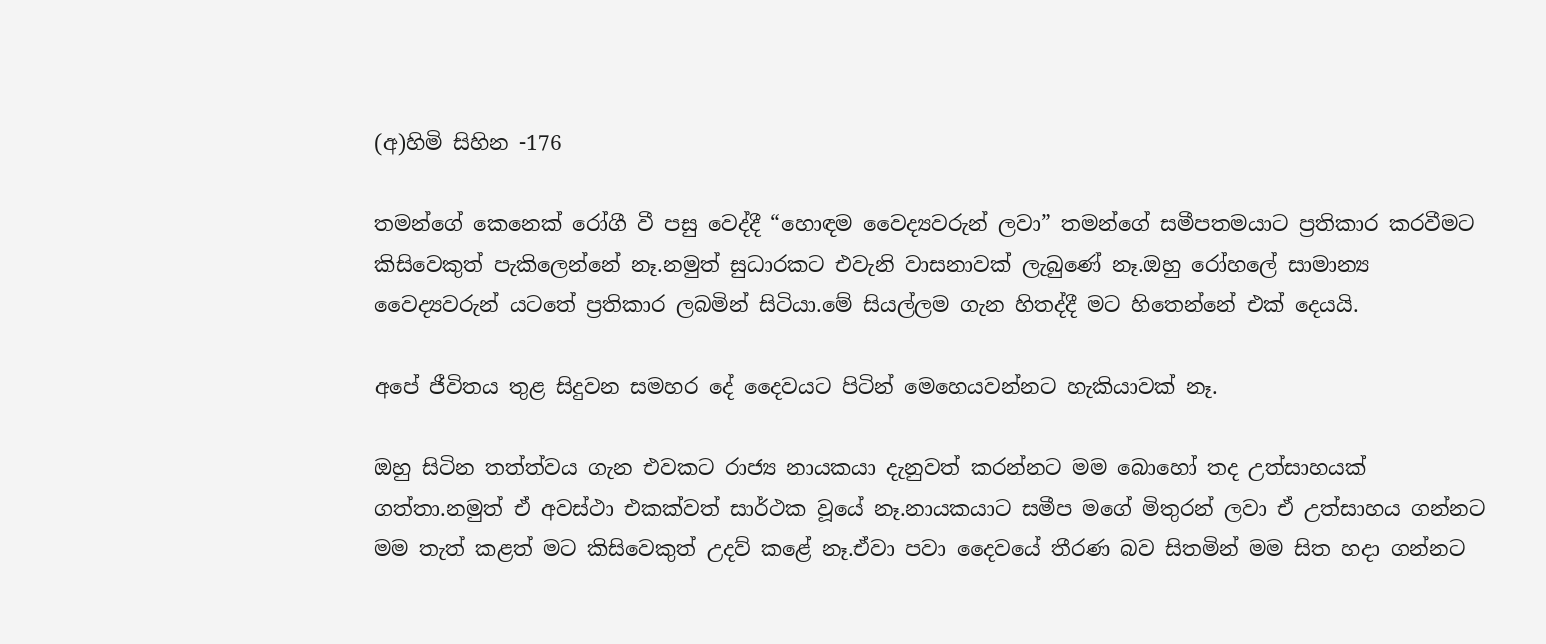(අ)හිමි සිහින -176

තමන්ගේ කෙනෙක් රෝගී වී පසු වෙද්දී “හොඳම වෛද්‍යවරුන් ලවා” තමන්ගේ සමීපතමයාට ප්‍රතිකාර කරවීමට කිසිවෙකුත් පැකිලෙන්නේ නෑ.නමුත් සුධාරකට එවැනි වාසනාවක් ලැබුණේ නෑ.ඔහු රෝහලේ සාමාන්‍ය වෛද්‍යවරුන් යටතේ ප්‍රතිකාර ලබමින් සිටියා.මේ සියල්ලම ගැන හිතද්දී මට හිතෙන්නේ එක් දෙයයි.

අපේ ජීවිතය තුළ සිදුවන සමහර දේ දෛවයට පිටින් මෙහෙයවන්නට හැකියාවක් නෑ.

ඔහු සිටින තත්ත්වය ගැන එවකට රාජ්‍ය නායකයා දැනුවත් කරන්නට මම බොහෝ තද උත්සාහයක් ගත්තා.නමුත් ඒ අවස්ථා එකක්වත් සාර්ථක වූයේ නෑ.නායකයාට සමීප මගේ මිතුරන් ලවා ඒ උත්සාහය ගන්නට මම තැත් කළත් මට කිසිවෙකුත් උදව් කළේ නෑ.ඒවා පවා දෛවයේ තීරණ බව සිතමින් මම සිත හදා ගන්නට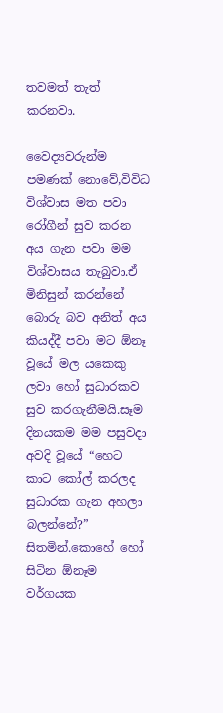තවමත් තැත් කරනවා.

වෛද්‍යවරුන්ම පමණක් නොවේ,විවිධ විශ්වාස මත පවා රෝගීන් සුව කරන අය ගැන පවා මම විශ්වාසය තැබුවා.ඒ මිනිසුන් කරන්නේ බොරු බව අනිත් අය කියද්දී පවා මට ඕනෑ වූයේ මල යකෙකු ලවා හෝ සුධාරකව සුව කරගැනීමයි.සෑම  දිනයකම මම පසුවදා අවදි වූයේ “හෙට කාට කෝල් කරලද සුධාරක ගැන අහලා බලන්නේ?” සිතමින්.කොහේ හෝ සිටින ඕනෑම වර්ගයක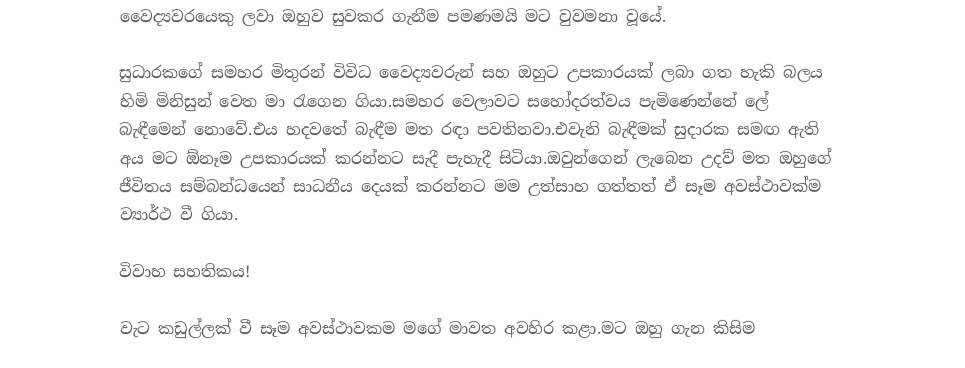වෛද්‍යවරයෙකු ලවා ඔහුව සුවකර ගැනීම පමණමයි මට වුවමනා වූයේ.

සුධාරකගේ සමහර මිතුරන් විවිධ වෛද්‍යවරුන් සහ ඔහුට උපකාරයක් ලබා ගත හැකි බලය හිමි මිනිසුන් වෙත මා රැගෙන ගියා.සමහර වෙලාවට සහෝදරත්වය පැමිණෙන්නේ ලේ බැඳීමෙන් නොවේ.එය හදවතේ බැඳීම මත රඳා පවතිනවා.එවැනි බැඳීමක් සුදාරක සමඟ ඇති අය මට ඕනෑම උපකාරයක් කරන්නට සැදී පැහැදී සිටියා.ඔවුන්ගෙන් ලැබෙන උදව් මත ඔහුගේ ජීවිතය සම්බන්ධයෙන් සාධනීය දෙයක් කරන්නට මම උත්සාහ ගත්තත් ඒ සෑම අවස්ථාවක්ම ව්‍යාර්ථ වී ගියා.

විවාහ සහතිකය!

වැට කඩුල්ලක් වී සෑම අවස්ථාවකම මගේ මාවත අවහිර කළා.මට ඔහු ගැන කිසිම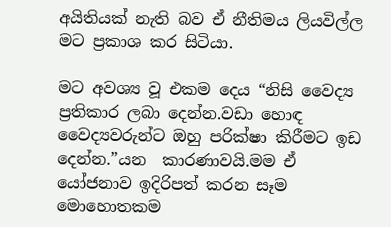අයිතියක් නැති බව ඒ නීතිමය ලියවිල්ල මට ප්‍රකාශ කර සිටියා.

මට අවශ්‍ය වූ එකම දෙය “නිසි වෛද්‍ය ප්‍රතිකාර ලබා දෙන්න.වඩා හොඳ වෛද්‍යවරුන්ට ඔහු පරික්ෂා කිරීමට ඉඩ දෙන්න.”යන  කාරණාවයි.මම ඒ යෝජනාව ඉදිරිපත් කරන සෑම මොහොතකම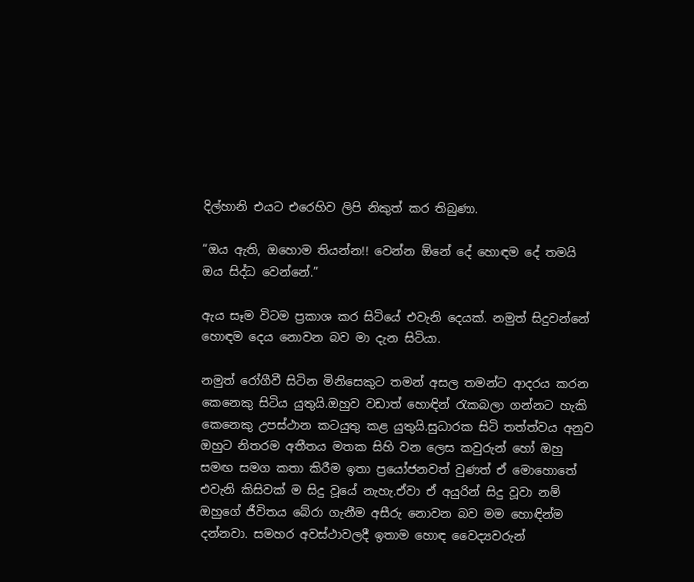දිල්හානි එයට එරෙහිව ලිපි නිකුත් කර තිබුණා.

“ඔය ඇති, ඔහොම තියන්න!! වෙන්න ඕනේ දේ හොඳම දේ තමයි ඔය සිද්ධ වෙන්නේ.”

ඇය සෑම විටම ප්‍රකාශ කර සිටියේ එවැනි දෙයක්. නමුත් සිදුවන්නේ හොඳම දෙය නොවන බව මා දැන සිටියා.

නමුත් රෝගීවී සිටින මිනිසෙකුට තමන් අසල තමන්ට ආදරය කරන කෙනෙකු සිටිය යුතුයි.ඔහුව වඩාත් හොඳින් රැකබලා ගන්නට හැකි කෙනෙකු උපස්ථාන කටයුතු කළ යුතුයි.සුධාරක සිටි තත්ත්වය අනුව ඔහුට නිතරම අතීතය මතක සිහි වන ලෙස කවුරුන් හෝ ඔහු සමඟ සමග කතා කිරීම ඉතා ප්‍රයෝජනවත් වුණත් ඒ මොහොතේ එවැනි කිසිවක් ම සිදු වූයේ නැහැ.ඒවා ඒ අයුරින් සිදු වූවා නම් ඔහුගේ ජීවිතය බේරා ගැනීම අසීරු නොවන බව මම හොඳින්ම දන්නවා. සමහර අවස්ථාවලදී ඉතාම හොඳ වෛද්‍යවරුන්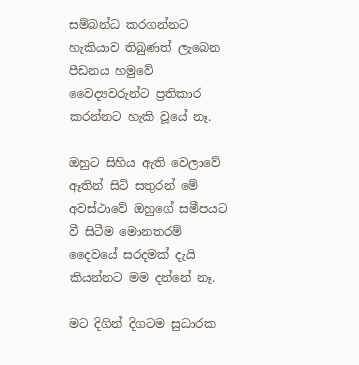සම්බන්ධ කරගන්නට හැකියාව තිබුණත් ලැබෙන පීඩනය හමුවේ වෛද්‍යවරුන්‍ට ප්‍රතිකාර කරන්නට හැකි වූයේ නෑ.

ඔහුට සිහිය ඇති වෙලාවේ ඈතින් සිටි සතුරන් මේ අවස්ථාවේ ඔහුගේ සමීපයට වී සිටීම මොනතරම් දෛවයේ සරදමක් දැයි කියන්නට මම දන්නේ නෑ.

මට දිගින් දිගටම සුධාරක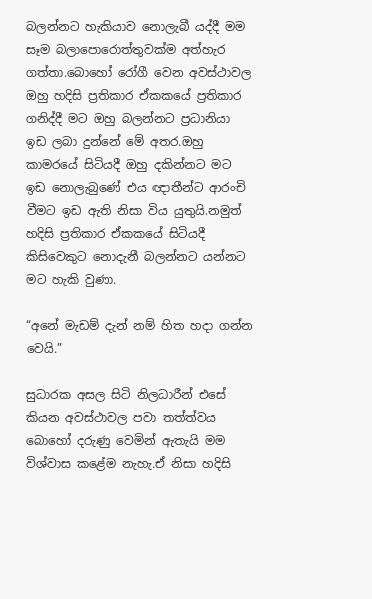බලන්නට හැකියාව නොලැබී යද්දී මම සෑම බලාපොරොත්තුවක්ම අත්හැර ගත්තා.බොහෝ රෝගී වෙන අවස්ථාවල ඔහු හදිසි ප්‍රතිකාර ඒකකයේ ප්‍රතිකාර ගනිද්දී මට ඔහු බලන්නට ප්‍රධානියා ඉඩ ලබා දුන්නේ මේ අතර.ඔහු කාමරයේ සිටියදී ඔහු දකින්නට මට ඉඩ නොලැබුණේ එය ඥාතීන්ට ආරංචි වීමට ඉඩ ඇති නිසා විය යුතුයි.නමුත් හදිසි ප්‍රතිකාර ඒකකයේ සිටියදී කිසිවෙකුට නොදැනී බලන්නට යන්නට මට හැකි වුණා.

“අනේ මැඩම් දැන් නම් හිත හදා ගන්න වෙයි.”

සුධාරක අසල සිටි නිලධාරීන් එසේ කියන අවස්ථාවල පවා තත්ත්වය බොහෝ දරුණු වෙමින් ඇතැයි මම විශ්වාස කළේම නැහැ.ඒ නිසා හදිසි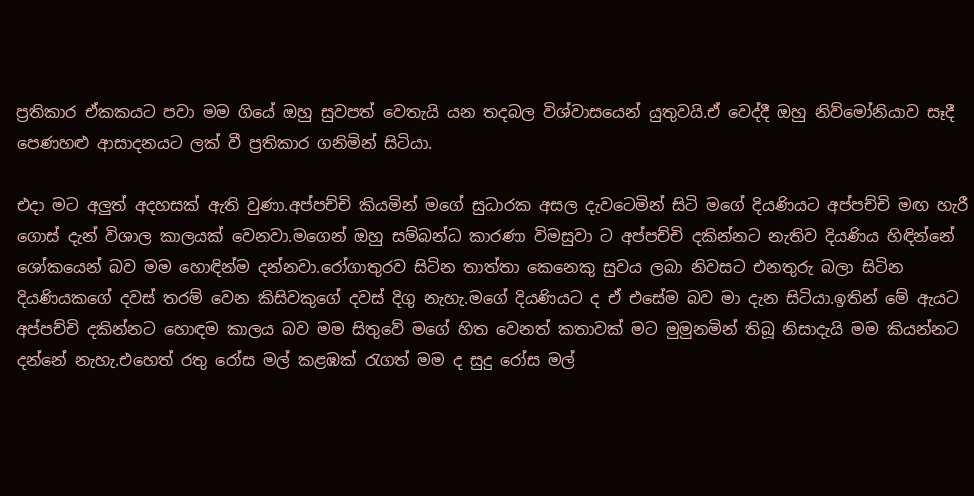ප්‍රතිකාර ඒකකයට පවා මම ගියේ ඔහු සුවපත් වෙතැයි යන තදබල විශ්වාසයෙන් යුතුවයි.ඒ වෙද්දී ඔහු නිව්මෝනියාව සෑදී පෙණහළු ආසාදනයට ලක් වී ප්‍රතිකාර ගනිමින් සිටියා.

එදා මට අලුත් අදහසක් ඇති වුණා.අප්පච්චි කියමින් මගේ සුධාරක අසල දැවටෙමින් සිටි මගේ දියණියට අප්පච්චි මඟ හැරී ගොස් දැන් විශාල කාලයක් වෙනවා.මගෙන් ඔහු සම්බන්ධ කාරණා විමසුවා ට අප්පච්චි දකින්නට නැතිව දියණිය හිඳින්නේ ශෝකයෙන් බව මම හොඳින්ම දන්නවා.රෝගාතුරව සිටින තාත්තා කෙනෙකු සුවය ලබා නිවසට එනතුරු බලා සිටින දියණියකගේ දවස් තරම් වෙන කිසිවකුගේ දවස් දිගු නැහැ.මගේ දියණියට ද ඒ එසේම බව මා දැන සිටියා.ඉතින් මේ ඇයට අප්පච්චි දකින්නට හොඳම කාලය බව මම සිතුවේ මගේ හිත වෙනත් කතාවක් මට මුමුනමින් තිබූ නිසාදැයි මම කියන්නට දන්නේ නැහැ.එහෙත් රතු රෝස මල් කළඹක් රැගත් මම ද සුදු රෝස මල්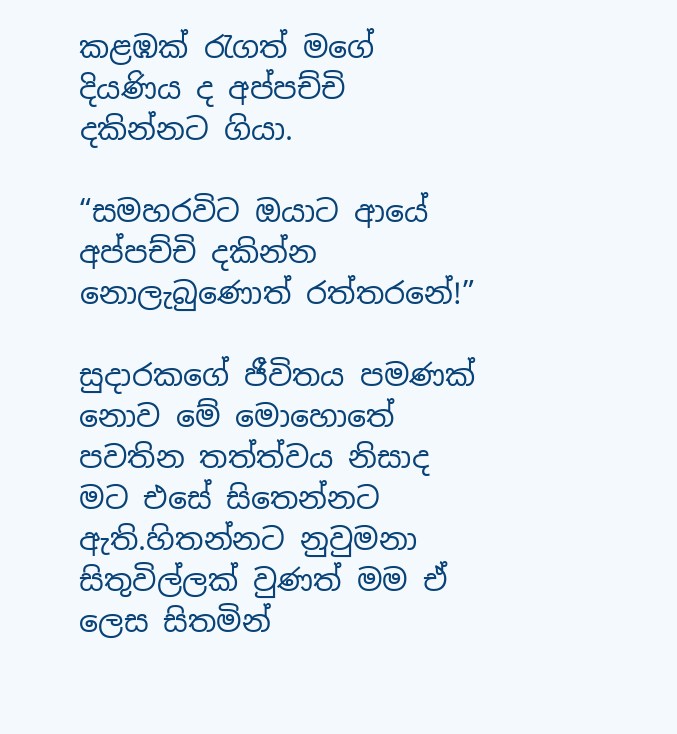කළඹක් රැගත් මගේ දියණිය ද අප්පච්චි දකින්නට ගියා.

“සමහරවිට ඔයාට ආයේ අප්පච්චි දකින්න නොලැබුණොත් රත්තරනේ!”

සුදාරකගේ ජීවිතය පමණක් නොව මේ මොහොතේ පවතින තත්ත්වය නිසාද මට එසේ සිතෙන්නට ඇති.හිතන්නට නුවුමනා සිතුවිල්ලක් වුණත් මම ඒ ලෙස සිතමින්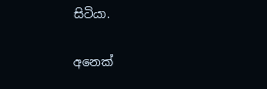සිටියා.

අනෙක්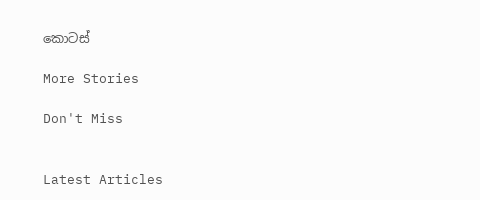කොටස්

More Stories

Don't Miss


Latest Articles